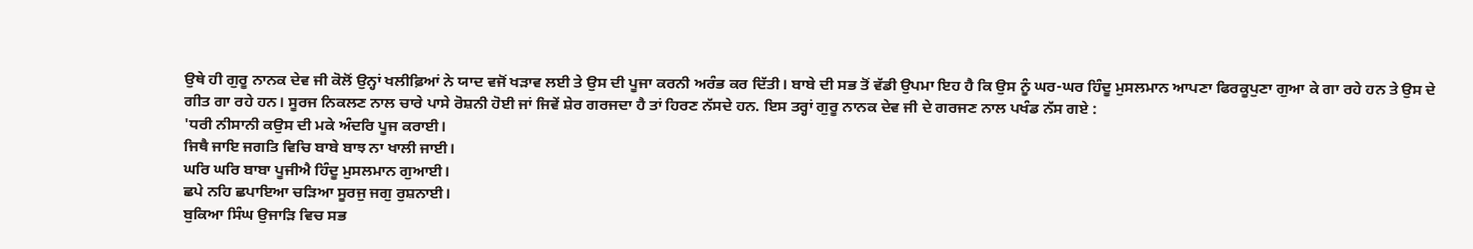ਉਥੇ ਹੀ ਗੁਰੂ ਨਾਨਕ ਦੇਵ ਜੀ ਕੋਲੋਂ ਉਨ੍ਹਾਂ ਖਲੀਫ਼ਿਆਂ ਨੇ ਯਾਦ ਵਜੋਂ ਖੜਾਵ ਲਈ ਤੇ ਉਸ ਦੀ ਪੂਜਾ ਕਰਨੀ ਅਰੰਭ ਕਰ ਦਿੱਤੀ। ਬਾਬੇ ਦੀ ਸਭ ਤੋਂ ਵੱਡੀ ਉਪਮਾ ਇਹ ਹੈ ਕਿ ਉਸ ਨੂੰ ਘਰ-ਘਰ ਹਿੰਦੂ ਮੁਸਲਮਾਨ ਆਪਣਾ ਫਿਰਕੂਪੁਣਾ ਗੁਆ ਕੇ ਗਾ ਰਹੇ ਹਨ ਤੇ ਉਸ ਦੇ ਗੀਤ ਗਾ ਰਹੇ ਹਨ। ਸੂਰਜ ਨਿਕਲਣ ਨਾਲ ਚਾਰੇ ਪਾਸੇ ਰੋਸ਼ਨੀ ਹੋਈ ਜਾਂ ਜਿਵੇਂ ਸ਼ੇਰ ਗਰਜਦਾ ਹੈ ਤਾਂ ਹਿਰਣ ਨੱਸਦੇ ਹਨ. ਇਸ ਤਰ੍ਹਾਂ ਗੁਰੂ ਨਾਨਕ ਦੇਵ ਜੀ ਦੇ ਗਰਜਣ ਨਾਲ ਪਖੰਡ ਨੱਸ ਗਏ :
'ਧਰੀ ਨੀਸਾਨੀ ਕਉਸ ਦੀ ਮਕੇ ਅੰਦਰਿ ਪੂਜ ਕਰਾਈ।
ਜਿਥੈ ਜਾਇ ਜਗਤਿ ਵਿਚਿ ਬਾਬੇ ਬਾਝ ਨਾ ਖਾਲੀ ਜਾਈ।
ਘਰਿ ਘਰਿ ਬਾਬਾ ਪੂਜੀਐ ਹਿੰਦੂ ਮੁਸਲਮਾਨ ਗੁਆਈ।
ਛਪੇ ਨਹਿ ਛਪਾਇਆ ਚੜਿਆ ਸੂਰਜੁ ਜਗੁ ਰੁਸ਼ਨਾਈ।
ਬੁਕਿਆ ਸਿੰਘ ਉਜਾੜਿ ਵਿਚ ਸਭ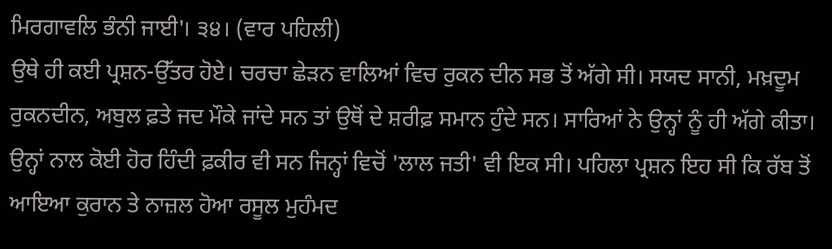ਮਿਰਗਾਵਲਿ ਭੰਨੀ ਜਾਈ'। ੩੪। (ਵਾਰ ਪਹਿਲੀ)
ਉਥੇ ਹੀ ਕਈ ਪ੍ਰਸ਼ਨ-ਉੱਤਰ ਹੋਏ। ਚਰਚਾ ਛੇੜਨ ਵਾਲਿਆਂ ਵਿਚ ਰੁਕਨ ਦੀਨ ਸਭ ਤੋਂ ਅੱਗੇ ਸੀ। ਸਯਦ ਸਾਨੀ, ਮਖ਼ਦੂਮ ਰੁਕਨਦੀਨ, ਅਬੁਲ ਫ਼ਤੇ ਜਦ ਮੌਕੇ ਜਾਂਦੇ ਸਨ ਤਾਂ ਉਥੋਂ ਦੇ ਸ਼ਰੀਫ਼ ਸਮਾਨ ਹੁੰਦੇ ਸਨ। ਸਾਰਿਆਂ ਨੇ ਉਨ੍ਹਾਂ ਨੂੰ ਹੀ ਅੱਗੇ ਕੀਤਾ। ਉਨ੍ਹਾਂ ਨਾਲ ਕੋਈ ਹੋਰ ਹਿੰਦੀ ਫ਼ਕੀਰ ਵੀ ਸਨ ਜਿਨ੍ਹਾਂ ਵਿਚੋਂ 'ਲਾਲ ਜਤੀ' ਵੀ ਇਕ ਸੀ। ਪਹਿਲਾ ਪ੍ਰਸ਼ਨ ਇਹ ਸੀ ਕਿ ਰੱਬ ਤੋਂ ਆਇਆ ਕੁਰਾਨ ਤੇ ਨਾਜ਼ਲ ਹੋਆ ਰਸੂਲ ਮੁਹੰਮਦ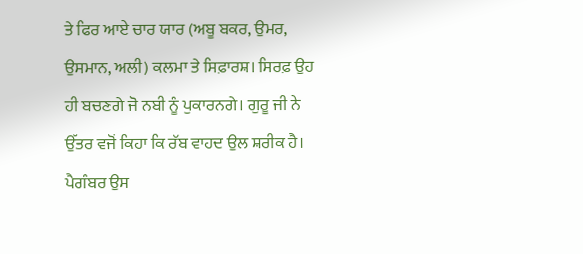ਤੇ ਫਿਰ ਆਏ ਚਾਰ ਯਾਰ (ਅਬੂ ਬਕਰ, ਉਮਰ, ਉਸਮਾਨ, ਅਲੀ) ਕਲਮਾ ਤੇ ਸਿਫ਼ਾਰਸ਼। ਸਿਰਫ਼ ਉਹ ਹੀ ਬਚਣਗੇ ਜੋ ਨਬੀ ਨੂੰ ਪੁਕਾਰਨਗੇ। ਗੁਰੂ ਜੀ ਨੇ ਉੱਤਰ ਵਜੋਂ ਕਿਹਾ ਕਿ ਰੱਬ ਵਾਹਦ ਉਲ ਸ਼ਰੀਕ ਹੈ। ਪੈਗੰਬਰ ਉਸ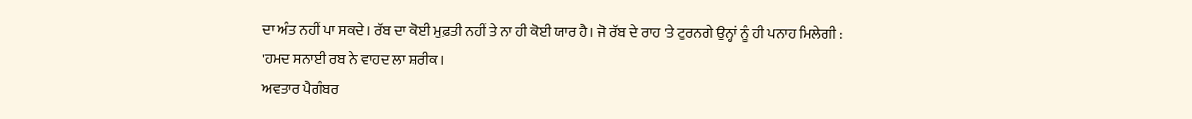ਦਾ ਅੰਤ ਨਹੀਂ ਪਾ ਸਕਦੇ। ਰੱਬ ਦਾ ਕੋਈ ਮੁਫ਼ਤੀ ਨਹੀਂ ਤੇ ਨਾ ਹੀ ਕੋਈ ਯਾਰ ਹੈ। ਜੋ ਰੱਬ ਦੇ ਰਾਹ 'ਤੇ ਟੁਰਨਗੇ ਉਨ੍ਹਾਂ ਨੂੰ ਹੀ ਪਨਾਹ ਮਿਲੇਗੀ :
'ਹਮਦ ਸਨਾਈ ਰਬ ਨੇ ਵਾਹਦ ਲਾ ਸ਼ਰੀਕ।
ਅਵਤਾਰ ਪੈਗੰਬਰ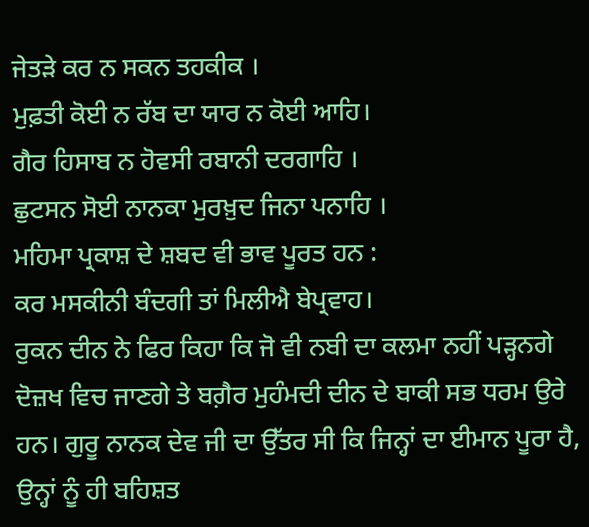ਜੇਤੜੇ ਕਰ ਨ ਸਕਨ ਤਹਕੀਕ ।
ਮੁਫ਼ਤੀ ਕੋਈ ਨ ਰੱਬ ਦਾ ਯਾਰ ਨ ਕੋਈ ਆਹਿ।
ਗੈਰ ਹਿਸਾਬ ਨ ਹੋਵਸੀ ਰਬਾਨੀ ਦਰਗਾਹਿ ।
ਛੁਟਸਨ ਸੋਈ ਨਾਨਕਾ ਮੁਰਖ਼ੁਦ ਜਿਨਾ ਪਨਾਹਿ ।
ਮਹਿਮਾ ਪ੍ਰਕਾਸ਼ ਦੇ ਸ਼ਬਦ ਵੀ ਭਾਵ ਪੂਰਤ ਹਨ :
ਕਰ ਮਸਕੀਨੀ ਬੰਦਗੀ ਤਾਂ ਮਿਲੀਐ ਬੇਪ੍ਰਵਾਹ।
ਰੁਕਨ ਦੀਨ ਨੇ ਫਿਰ ਕਿਹਾ ਕਿ ਜੋ ਵੀ ਨਬੀ ਦਾ ਕਲਮਾ ਨਹੀਂ ਪੜ੍ਹਨਗੇ ਦੋਜ਼ਖ ਵਿਚ ਜਾਣਗੇ ਤੇ ਬਗ਼ੈਰ ਮੁਹੰਮਦੀ ਦੀਨ ਦੇ ਬਾਕੀ ਸਭ ਧਰਮ ਉਰੇ ਹਨ। ਗੁਰੂ ਨਾਨਕ ਦੇਵ ਜੀ ਦਾ ਉੱਤਰ ਸੀ ਕਿ ਜਿਨ੍ਹਾਂ ਦਾ ਈਮਾਨ ਪੂਰਾ ਹੈ, ਉਨ੍ਹਾਂ ਨੂੰ ਹੀ ਬਹਿਸ਼ਤ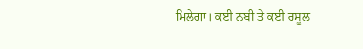ਮਿਲੇਗਾ। ਕਈ ਨਬੀ ਤੇ ਕਈ ਰਸੂਲ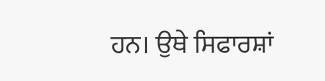ਹਨ। ਉਥੇ ਸਿਫਾਰਸ਼ਾਂ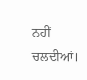ਨਹੀਂ ਚਲਦੀਆਂ।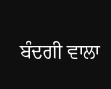ਬੰਦਗੀ ਵਾਲਾ